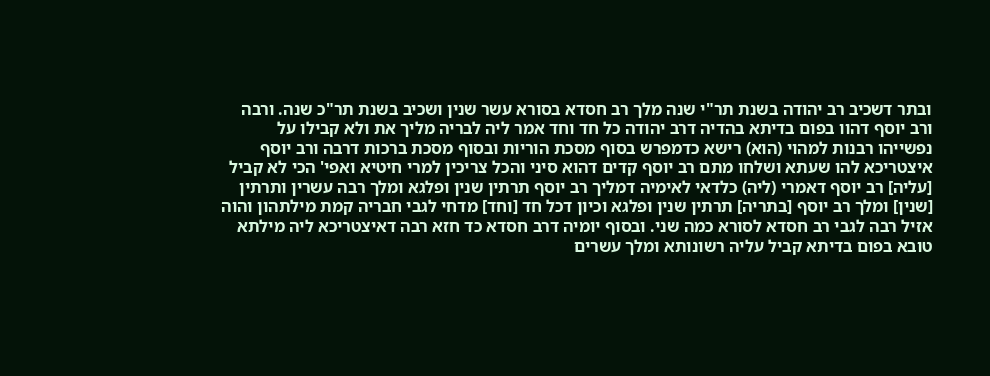ובתר דשכיב רב יהודה בשנת תר"י שנה מלך רב חסדא בסורא עשר שנין ושכיב בשנת תר"כ שנה. ורבה ורב יוסף דהוו בפום בדיתא בהדיה דרב יהודה כל חד וחד אמר ליה לבריה מליך את ולא קבילו על נפשייהו רבנות למהוי (הוא) רישא כדמפרש בסוף מסכת הוריות ובסוף מסכת ברכות דרבה ורב יוסף איצטריכא להו שעתא ושלחו מתם רב יוסף קדים דהוא סיני והכל צריכין למרי חיטיא ואפי' הכי לא קביל [עליה] רב יוסף דאמרי (ליה) כלדאי לאימיה דמליך רב יוסף תרתין שנין ופלגא ומלך רבה עשרין ותרתין [שנין] ומלך רב יוסף [בתריה] תרתין שנין ופלגא וכיון דכל חד [וחד] מדחי לגבי חבריה קמת מילתהון והוה אזיל רבה לגבי רב חסדא לסורא כמה שני. ובסוף יומיה דרב חסדא כד חזא רבה דאיצטריכא ליה מילתא טובא בפום בדיתא קביל עליה רשונותא ומלך עשרים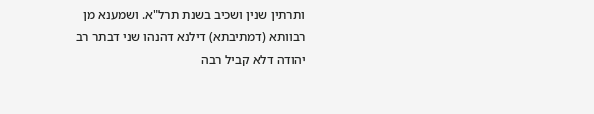ותרתין שנין ושכיב בשנת תרל"א. ושמענא מן רבוותא (דמתיבתא) דילנא דהנהו שני דבתר רב יהודה דלא קביל רבה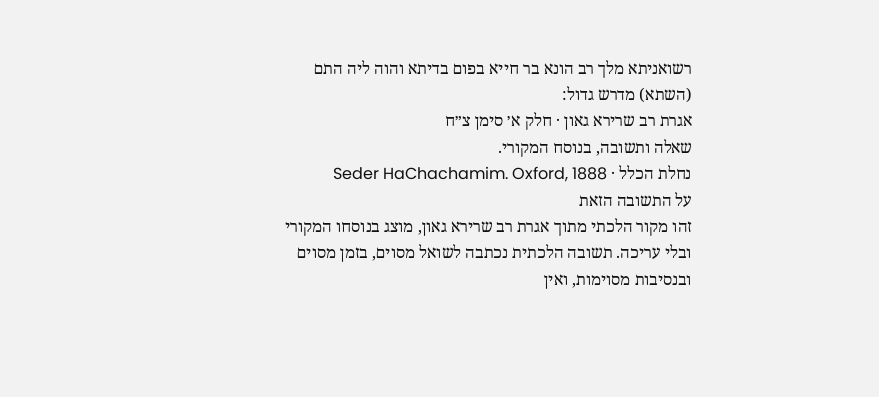רשואניתא מלך רב הונא בר חייא בפום בדיתא והוה ליה התם (השתא) מדרש גדול:
אגרת רב שרירא גאון · חלק א׳ סימן צ״ח
שאלה ותשובה, בנוסח המקורי.
נחלת הכלל · Seder HaChachamim. Oxford, 1888
על התשובה הזאת
זהו מקור הלכתי מתוך אגרת רב שרירא גאון, מוצג בנוסחו המקורי ובלי עריכה. תשובה הלכתית נכתבה לשואל מסוים, בזמן מסוים ובנסיבות מסוימות, ואין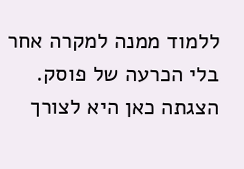ללמוד ממנה למקרה אחר בלי הכרעה של פוסק. הצגתה כאן היא לצורך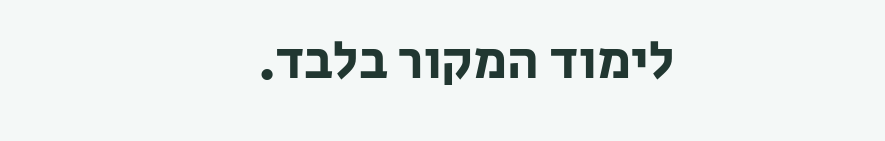לימוד המקור בלבד.